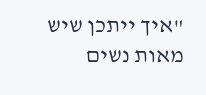"איך ייתכן שיש מאות נשים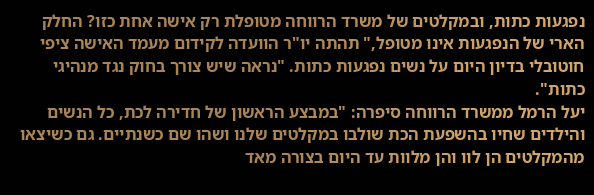נפגעות כתות, ובמקלטים של משרד הרווחה מטופלת רק אישה אחת כזו? החלק הארי של הנפגעות אינו מטופל," תהתה יו"ר הוועדה לקידום מעמד האישה ציפי חוטובלי בדיון היום על נשים נפגעות כתות. "נראה שיש צורך בחוק נגד מנהיגי כתות".
יעל הרמל ממשרד הרווחה סיפרה: "במבצע הראשון של חדירה לכת, כל הנשים והילדים שחיו בהשפעת הכת שולבו במקלטים שלנו ושהו שם כשנתיים. גם כשיצאו מהמקלטים הן לוו והן מלוות עד היום בצורה מאד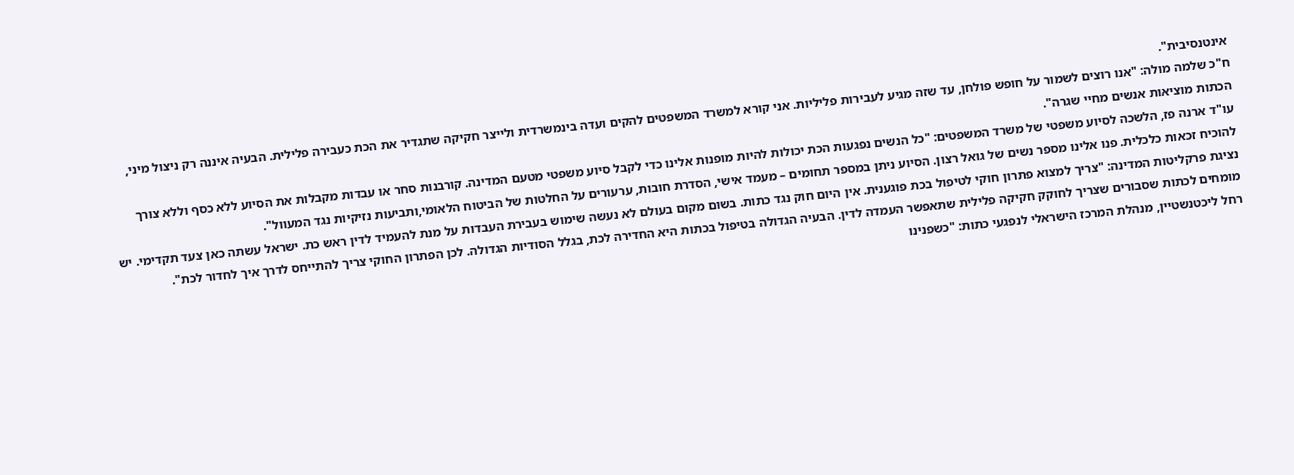אינטנסיבית".
ח"כ שלמה מולה: "אנו רוצים לשמור על חופש פולחן, עד שזה מגיע לעבירות פליליות. אני קורא למשרד המשפטים להקים ועדה בינמשרדית ולייצר חקיקה שתגדיר את הכת כעבירה פלילית. הבעיה איננה רק ניצול מיני, הכתות מוציאות אנשים מחיי שגרה".
עו"ד ארנה פז, הלשכה לסיוע משפטי של משרד המשפטים: "כל הנשים נפגעות הכת יכולות להיות מופנות אלינו כדי לקבל סיוע משפטי מטעם המדינה. קורבנות סחר או עבדות מקבלות את הסיוע ללא כסף וללא צורך להוכיח זכאות כלכלית. פנו אלינו מספר נשים של גואל רצון. הסיוע ניתן במספר תחומים – מעמד אישי, הסדרת חובות, ערעורים על החלטות של הביטוח הלאומי,ותביעות נזיקיות נגד המעוול".
נציגת פרקליטות המדינה: "צריך למצוא פתרון חוקי לטיפול בכת פוגענית. אין היום חוק נגד כתות. בשום מקום בעולם לא נעשה שימוש בעבירת העבדות על מנת להעמיד לדין ראש כת. ישראל עשתה כאן צעד תקדימי. יש מומחים לכתות שסבורים שצריך לחוקק חקיקה פלילית שתאפשר העמדה לדין. הבעיה הגדולה בטיפול בכתות היא החדירה לכת, בגלל הסודיות הגדולה. לכן הפתרון החוקי צריך להתייחס לדרך איך לחדור לכת".
רחל ליכטנשטיין, מנהלת המרכז הישראלי לנפגעי כתות: "כשפנינו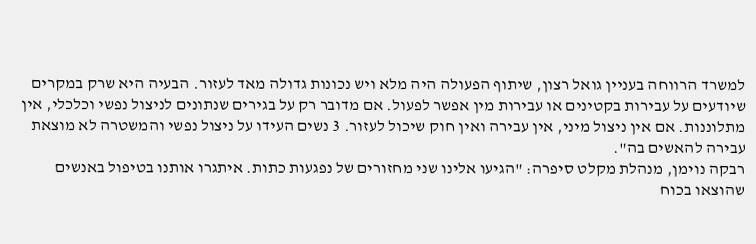למשרד הרווחה בעניין גואל רצון, שיתוף הפעולה היה מלא ויש נכונות גדולה מאד לעזור. הבעיה היא שרק במקרים שיודעים על עבירות בקטינים או עבירות מין אפשר לפעול. אם מדובר רק על בגירים שנתונים לניצול נפשי וכלכלי, אין מתלוננות. אם אין ניצול מיני, אין עבירה ואין חוק שיכול לעזור. 3 נשים העידו על ניצול נפשי והמשטרה לא מוצאת עבירה להאשים בה".
רבקה נוימן, מנהלת מקלט סיפרה: "הגיעו אלינו שני מחזורים של נפגעות כתות. איתגרו אותנו בטיפול באנשים שהוצאו בכוח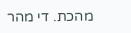מהכת. די מהר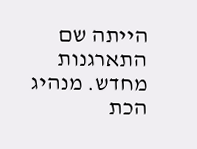הייתה שם התארגנות מחדש. מנהיג הכת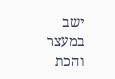ישב במעצר והכת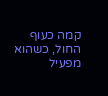קמה כעוף החול, כשהוא מפעיל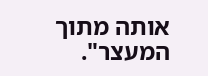אותה מתוך המעצר".